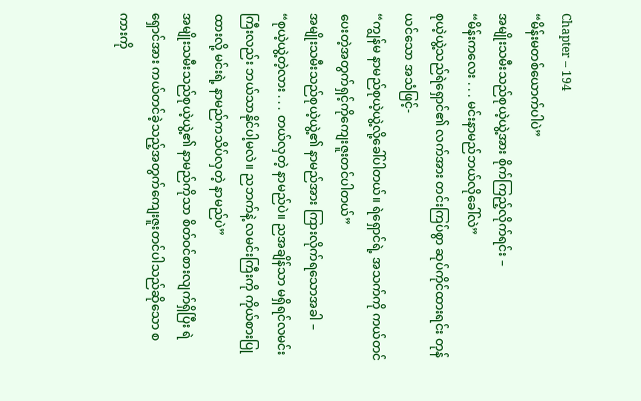Chapter – 194
“မိန်းမတစ်ယောက်ပါပဲ”
အမျိုးသမီးသည်စုယဲ့ယွဲ့အား စိုက်ကြည့်လိုက်ရင်း –
“မိန်းကလေး . . . မင်းနာမည်ဘယ်လိုခေါ်လဲ”
စုယဲ့ယွဲ့သည်ရဲရှောင်၏ လက်အား တင်းကြပ်စွာ ဆုပ်ကိုင်ထားရင်း တုန်ယင်သော အသံဖြင့်-
“ကျွန်မ နာမည်စုယဲ့ယွဲ့လို့ခေါ်ပါတယ်။ ရဲရှောင်ရဲ့ အသက်ကို ကယ်တင်ပေးတဲ့အတွက်ရှင့်ကိုကျေးဇူးတင်ပါတယ်”
အမျိုးသမီးသည်စုယဲ့ယွဲ့၏ နာမည်အား ကြားလိုက်ရသောအခါ –
“စုယဲ့ယွဲ့တဲ့လား . . . တယ်လှတဲ့ နာမည်ပဲ။ ညအချိန်သာ မရှိရင်လမင်းကြီးလည်း ဘယ်သာနိုင်ပါ့မလဲ။ ညဘက်နဲ့ လမင်းကြီးကို ကိုယ်စားပြုထားလို့ မင်းရဲ့ နာမည်ကသိပ်လှတဲ့ နာမည်ပဲ”
အမျိုးသမီးသည်စုယဲ့ယွဲ့၏ နာမည်ကိုသာ စိတ်ဝင်စားလျက်ရှိပြီး ရဲရှောင်အား ကယ်တင်ခဲ့သည့်အတွက်ကျေးဇူးတင်ပါသည်ဆိုသော စကားကို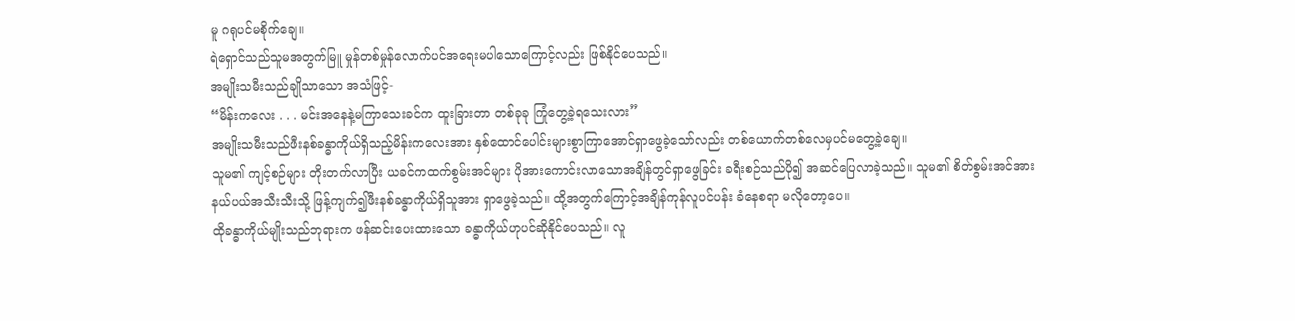မူ ဂရုပင်မစိုက်ချေ။
ရဲရှောင်သည်သူမအတွက်မြူ မှုန်တစ်မှုန်လောက်ပင်အရေးမပါသောကြောင့်လည်း ဖြစ်နိုင်ပေသည်။
အမျိုးသမီးသည်ချိုသာသော အသံဖြင့်-
“မိန်းကလေး . . . မင်းအနေနဲ့မကြာသေးခင်က ထူးခြားတာ တစ်ခုခု ကြုံတွေ့ခဲ့ရသေးလား”
အမျိုးသမီးသည်ဖီးနစ်ခန္ဓာကိုယ်ရှိသည့်မိန်းကလေးအား နှစ်ထောင်ပေါင်းများစွာကြာအောင်ရှာဖွေခဲ့သော်လည်း တစ်ယောက်တစ်လေမှပင်မတွေ့ခဲ့ချေ။
သူမ၏ ကျင့်စဉ်များ တိုးတက်လာပြီး ယခင်ကထက်စွမ်းအင်များ ပိုအားကောင်းလာသောအချိန်တွင်ရှာဖွေခြင်း ခရီးစဉ်သည်ပို၍ အဆင်ပြေလာခဲ့သည်။ သူမ၏ စိတ်စွမ်းအင်အား နယ်ပယ်အသီးသီးသို့ ဖြန့်ကျက်၍ဖီးနစ်ခန္ဓာကိုယ်ရှိသူအား ရှာဖွေခဲ့သည်။ ထို့အတွက်ကြောင့်အချိန်ကုန်လူပင်ပန်း ခံနေစရာ မလိုတော့ပေ။
ထိုခန္ဓာကိုယ်မျိုးသည်ဘုရားက ဖန်ဆင်းပေးထားသော ခန္ဓာကိုယ်ဟုပင်ဆိုနိုင်ပေသည်။ လူ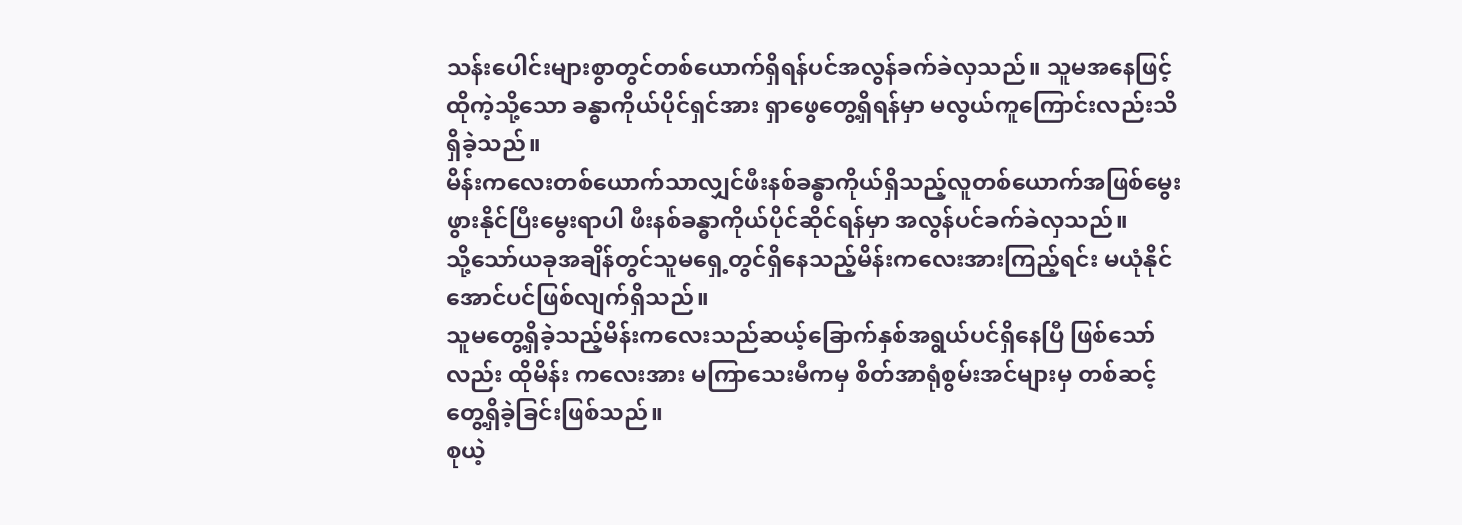သန်းပေါင်းများစွာတွင်တစ်ယောက်ရှိရန်ပင်အလွန်ခက်ခဲလှသည်။ သူမအနေဖြင့်ထိုကဲ့သို့သော ခန္ဓာကိုယ်ပိုင်ရှင်အား ရှာဖွေတွေ့ရှိရန်မှာ မလွယ်ကူကြောင်းလည်းသိရှိခဲ့သည်။
မိန်းကလေးတစ်ယောက်သာလျှင်ဖီးနစ်ခန္ဓာကိုယ်ရှိသည့်လူတစ်ယောက်အဖြစ်မွေးဖွားနိုင်ပြီးမွေးရာပါ ဖီးနစ်ခန္ဓာကိုယ်ပိုင်ဆိုင်ရန်မှာ အလွန်ပင်ခက်ခဲလှသည်။
သို့သော်ယခုအချိန်တွင်သူမရှေ့တွင်ရှိနေသည့်မိန်းကလေးအားကြည့်ရင်း မယုံနိုင်အောင်ပင်ဖြစ်လျက်ရှိသည်။
သူမတွေ့ရှိခဲ့သည့်မိန်းကလေးသည်ဆယ့်ခြောက်နှစ်အရွယ်ပင်ရှိနေပြီ ဖြစ်သော်လည်း ထိုမိန်း ကလေးအား မကြာသေးမီကမှ စိတ်အာရုံစွမ်းအင်များမှ တစ်ဆင့်တွေ့ရှိခဲ့ခြင်းဖြစ်သည်။
စုယဲ့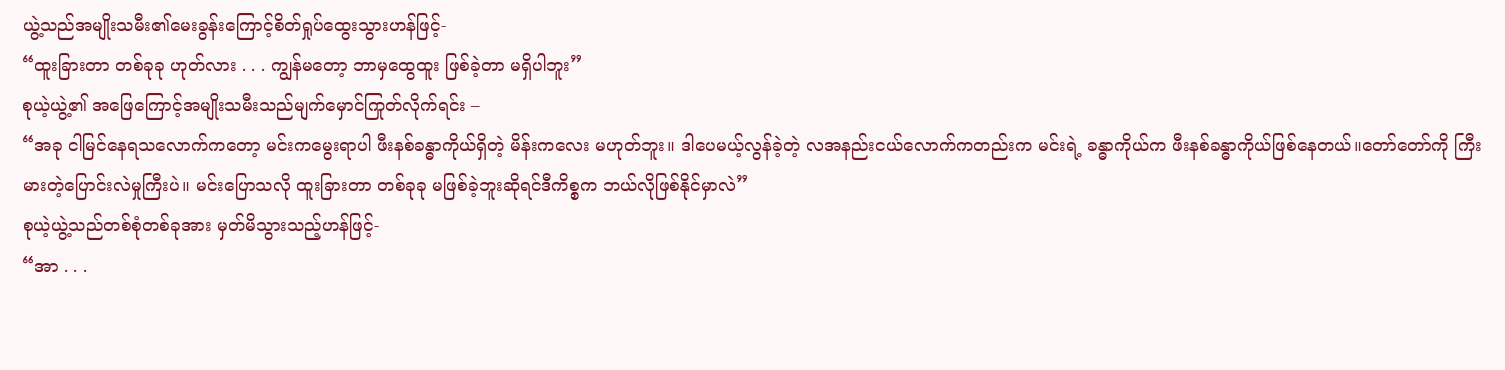ယွဲ့သည်အမျိုးသမီး၏မေးခွန်းကြောင့်စိတ်ရှုပ်ထွေးသွားဟန်ဖြင့်-
“ထူးခြားတာ တစ်ခုခု ဟုတ်လား . . . ကျွန်မတော့ ဘာမှထွေထူး ဖြစ်ခဲ့တာ မရှိပါဘူး”
စုယဲ့ယွဲ့၏ အဖြေကြောင့်အမျိုးသမီးသည်မျက်မှောင်ကြုတ်လိုက်ရင်း –
“အခု ငါမြင်နေရသလောက်ကတော့ မင်းကမွေးရာပါ ဖီးနစ်ခန္ဓာကိုယ်ရှိတဲ့ မိန်းကလေး မဟုတ်ဘူး။ ဒါပေမယ့်လွန်ခဲ့တဲ့ လအနည်းငယ်လောက်ကတည်းက မင်းရဲ့ ခန္ဓာကိုယ်က ဖီးနစ်ခန္ဓာကိုယ်ဖြစ်နေတယ်။တော်တော်ကို ကြီးမားတဲ့ပြောင်းလဲမှုကြီးပဲ။ မင်းပြောသလို ထူးခြားတာ တစ်ခုခု မဖြစ်ခဲ့ဘူးဆိုရင်ဒီကိစ္စက ဘယ်လိုဖြစ်နိုင်မှာလဲ”
စုယဲ့ယွဲ့သည်တစ်စုံတစ်ခုအား မှတ်မိသွားသည့်ဟန်ဖြင့်-
“အာ . . .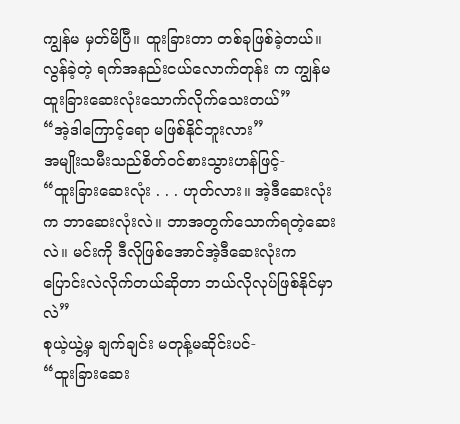ကျွန်မ မှတ်မိပြီ။ ထူးခြားတာ တစ်ခုဖြစ်ခဲ့တယ်။ လွန်ခဲ့တဲ့ ရက်အနည်းငယ်လောက်တုန်း က ကျွန်မ ထူးခြားဆေးလုံးသောက်လိုက်သေးတယ်”
“အဲ့ဒါကြောင့်ရော မဖြစ်နိုင်ဘူးလား”
အမျိုးသမီးသည်စိတ်ဝင်စားသွားဟန်ဖြင့်-
“ထူးခြားဆေးလုံး . . . ဟုတ်လား။ အဲ့ဒီဆေးလုံးက ဘာဆေးလုံးလဲ။ ဘာအတွက်သောက်ရတဲ့ဆေးလဲ။ မင်းကို ဒီလိုဖြစ်အောင်အဲ့ဒီဆေးလုံးကပြောင်းလဲလိုက်တယ်ဆိုတာ ဘယ်လိုလုပ်ဖြစ်နိုင်မှာလဲ”
စုယဲ့ယွဲ့မှ ချက်ချင်း မတုန့်မဆိုင်းပင်-
“ထူးခြားဆေး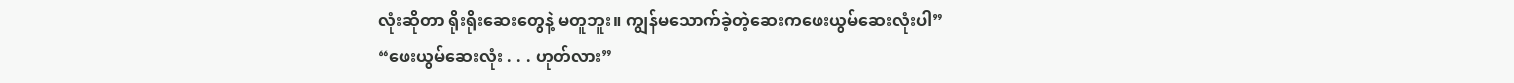လုံးဆိုတာ ရိုးရိုးဆေးတွေနဲ့ မတူဘူး။ ကျွန်မသောက်ခဲ့တဲ့ဆေးကဖေးယွမ်ဆေးလုံးပါ”
“ဖေးယွမ်ဆေးလုံး . . . ဟုတ်လား”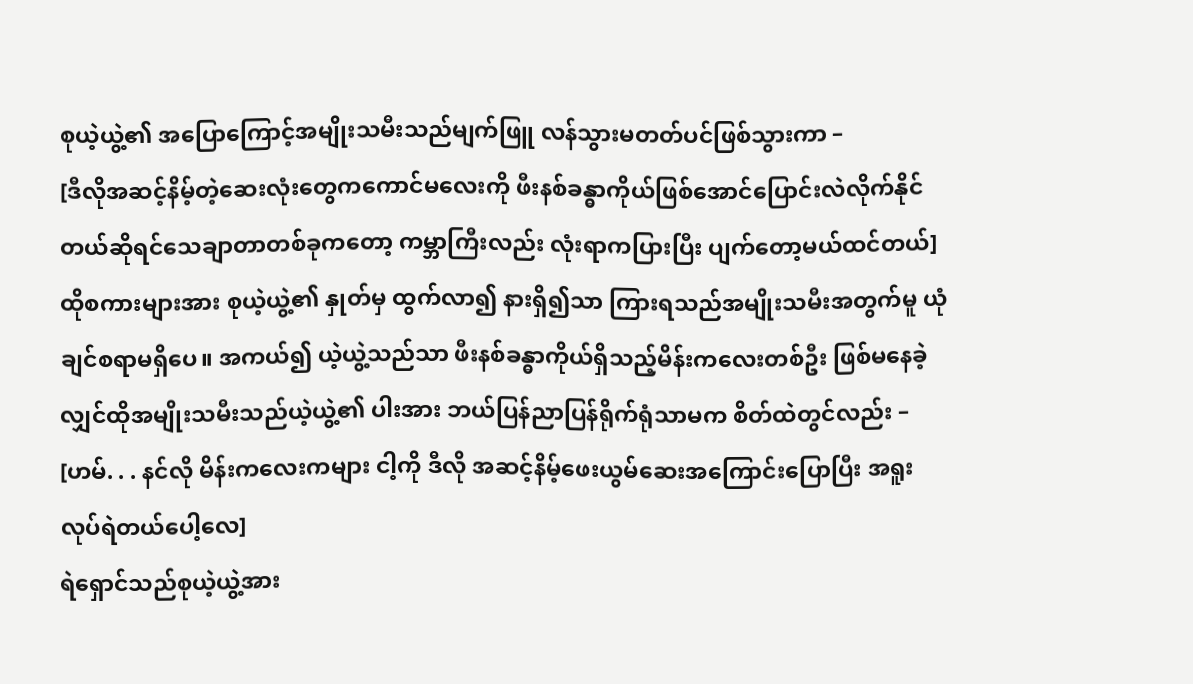စုယဲ့ယွဲ့၏ အပြောကြောင့်အမျိုးသမီးသည်မျက်ဖြူ လန်သွားမတတ်ပင်ဖြစ်သွားကာ –
[ဒီလိုအဆင့်နိမ့်တဲ့ဆေးလုံးတွေကကောင်မလေးကို ဖီးနစ်ခန္ဓာကိုယ်ဖြစ်အောင်ပြောင်းလဲလိုက်နိုင်တယ်ဆိုရင်သေချာတာတစ်ခုကတော့ ကမ္ဘာကြီးလည်း လုံးရာကပြားပြီး ပျက်တော့မယ်ထင်တယ်]
ထိုစကားများအား စုယဲ့ယွဲ့၏ နှုတ်မှ ထွက်လာ၍ နားရှိ၍သာ ကြားရသည်အမျိုးသမီးအတွက်မူ ယုံချင်စရာမရှိပေ။ အကယ်၍ ယဲ့ယွဲ့သည်သာ ဖီးနစ်ခန္ဓာကိုယ်ရှိသည့်မိန်းကလေးတစ်ဦး ဖြစ်မနေခဲ့လျှင်ထိုအမျိုးသမီးသည်ယဲ့ယွဲ့၏ ပါးအား ဘယ်ပြန်ညာပြန်ရိုက်ရုံသာမက စိတ်ထဲတွင်လည်း –
[ဟမ်. . . နင်လို မိန်းကလေးကများ ငါ့ကို ဒီလို အဆင့်နိမ့်ဖေးယွမ်ဆေးအကြောင်းပြောပြီး အရူးလုပ်ရဲတယ်ပေါ့လေ]
ရဲရှောင်သည်စုယဲ့ယွဲ့အား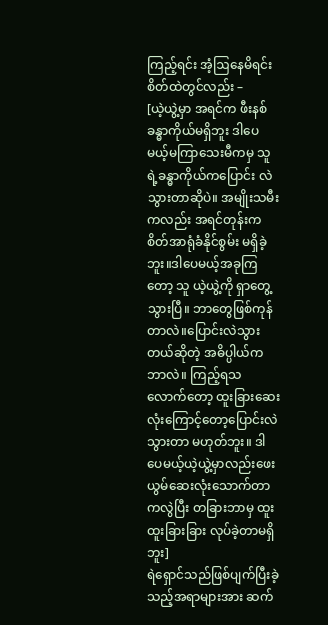ကြည့်ရင်း အံ့ဩနေမိရင်း စိတ်ထဲတွင်လည်း –
[ယဲ့ယွဲ့မှာ အရင်က ဖီးနစ်ခန္ဓာကိုယ်မရှိဘူး ဒါပေမယ့်မကြာသေးမီကမှ သူရဲ့ခန္ဓာကိုယ်ကပြောင်း လဲသွားတာဆိုပဲ။ အမျိုးသမီးကလည်း အရင်တုန်းက စိတ်အာရုံခံနိုင်စွမ်း မရှိခဲ့ဘူး။ဒါပေမယ့်အခုကြတော့ သူ ယဲ့ယွဲ့ကို ရှာတွေ့သွားပြီ။ ဘာတွေဖြစ်ကုန်တာလဲ။ပြောင်းလဲသွားတယ်ဆိုတဲ့ အဓိပ္ပါယ်ကဘာလဲ။ ကြည့်ရသလောက်တော့ ထူးခြားဆေးလုံးကြောင့်တော့ပြောင်းလဲသွားတာ မဟုတ်ဘူး။ ဒါပေမယ့်ယဲ့ယွဲ့မှာလည်းဖေးယွမ်ဆေးလုံးသောက်တာကလွဲပြီး တခြားဘာမှ ထူးထူးခြားခြား လုပ်ခဲ့တာမရှိဘူး]
ရဲရှောင်သည်ဖြစ်ပျက်ပြီးခဲ့သည့်အရာများအား ဆက်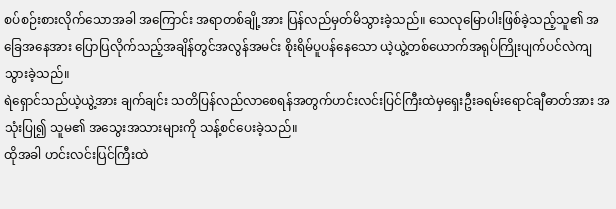စပ်စဉ်းစားလိုက်သောအခါ အကြောင်း အရာတစ်ချို့အား ပြန်လည်မှတ်မိသွားခဲ့သည်။ သေလုမြောပါးဖြစ်ခဲ့သည့်သူ၏ အခြေအနေအား ပြောပြလိုက်သည့်အချိန်တွင်အလွန်အမင်း စိုးရိမ်ပူပန်နေသော ယဲ့ယွဲ့တစ်ယောက်အရုပ်ကြိုးပျက်ပင်လဲကျသွားခဲ့သည်။
ရဲရှောင်သည်ယဲ့ယွဲ့အား ချက်ချင်း သတိပြန်လည်လာစေရန်အတွက်ဟင်းလင်းပြင်ကြီးထဲမှရှေးဦးခရမ်းရောင်ချီဓာတ်အား အသုံးပြု၍ သူမ၏ အသွေးအသားများကို သန့်စင်ပေးခဲ့သည်။
ထိုအခါ ဟင်းလင်းပြင်ကြီးထဲ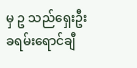မှ ဥ သည်ရှေးဦးခရမ်းရောင်ချီ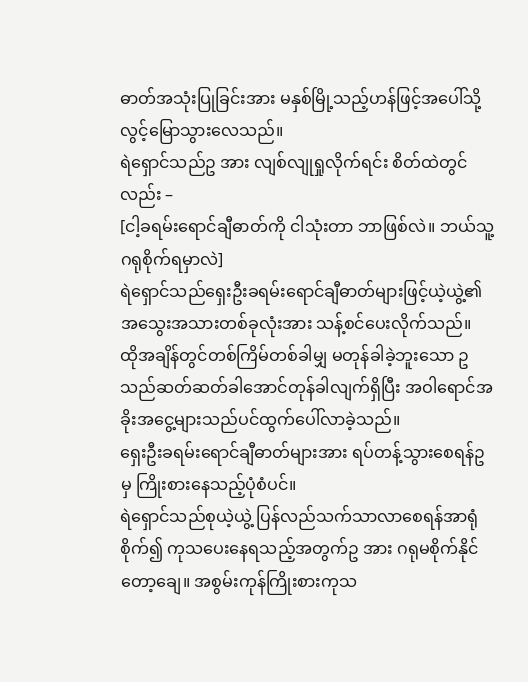ဓာတ်အသုံးပြုခြင်းအား မနှစ်မြို့သည့်ဟန်ဖြင့်အပေါ်သို့ လွင့်မြောသွားလေသည်။
ရဲရှောင်သည်ဥ အား လျစ်လျုရှုလိုက်ရင်း စိတ်ထဲတွင်လည်း –
[ငါ့ခရမ်းရောင်ချီဓာတ်ကို ငါသုံးတာ ဘာဖြစ်လဲ။ ဘယ်သူ့ဂရုစိုက်ရမှာလဲ]
ရဲရှောင်သည်ရှေးဦးခရမ်းရောင်ချီဓာတ်များဖြင့်ယဲ့ယွဲ့၏ အသွေးအသားတစ်ခုလုံးအား သန့်စင်ပေးလိုက်သည်။
ထိုအချိန်တွင်တစ်ကြိမ်တစ်ခါမျှ မတုန်ခါခဲ့ဘူးသော ဥ သည်ဆတ်ဆတ်ခါအောင်တုန်ခါလျက်ရှိပြီး အဝါရောင်အခိုးအငွေ့များသည်ပင်ထွက်ပေါ်လာခဲ့သည်။
ရှေးဦးခရမ်းရောင်ချီဓာတ်များအား ရပ်တန့်သွားစေရန်ဥ မှ ကြိုးစားနေသည့်ပုံစံပင်။
ရဲရှောင်သည်စုယဲ့ယွဲ့ ပြန်လည်သက်သာလာစေရန်အာရုံစိုက်၍ ကုသပေးနေရသည့်အတွက်ဥ အား ဂရုမစိုက်နိုင်တော့ချေ။ အစွမ်းကုန်ကြိုးစားကုသ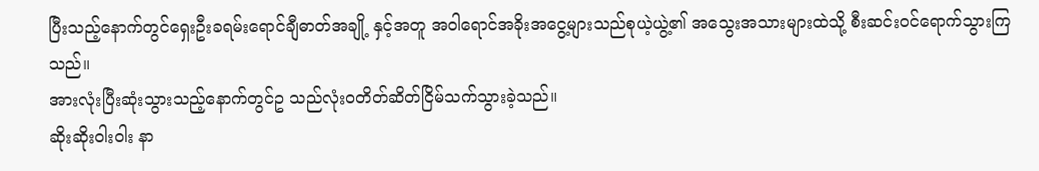ပြီးသည့်နောက်တွင်ရှေးဦးခရမ်းရောင်ချီဓာတ်အချို့ နှင့်အတူ အဝါရောင်အခိုးအငွေ့များသည်စုယဲ့ယွဲ့၏ အသွေးအသားများထဲသို့ စီးဆင်းဝင်ရောက်သွားကြသည်။
အားလုံးပြီးဆုံးသွားသည့်နောက်တွင်ဥ သည်လုံးဝတိတ်ဆိတ်ငြိမ်သက်သွားခဲ့သည်။
ဆိုးဆိုးဝါးဝါး နာ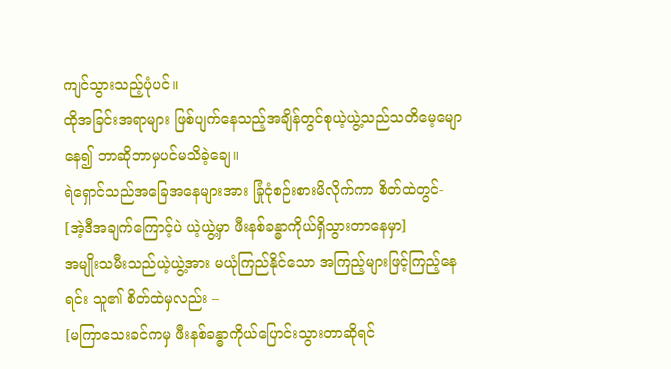ကျင်သွားသည့်ပုံပင်။
ထိုအခြင်းအရာများ ဖြစ်ပျက်နေသည့်အချိန်တွင်စုယဲ့ယွဲ့သည်သတိမေ့မျောနေ၍ ဘာဆိုဘာမှပင်မသိခဲ့ချေ။
ရဲရှောင်သည်အခြေအနေများအား ခြုံငုံစဉ်းစားမိလိုက်ကာ စိတ်ထဲတွင်-
[အဲ့ဒီအချက်ကြောင့်ပဲ ယဲ့ယွဲ့မှာ ဖီးနစ်ခန္ဓာကိုယ်ရှိသွားတာနေမှာ]
အမျိုးသမီးသည်ယဲ့ယွဲ့အား မယုံကြည်နိုင်သော အကြည့်များဖြင့်ကြည့်နေရင်း သူ၏ စိတ်ထဲမှလည်း –
[မကြာသေးခင်ကမှ ဖီးနစ်ခန္ဓာကိုယ်ပြောင်းသွားတာဆိုရင်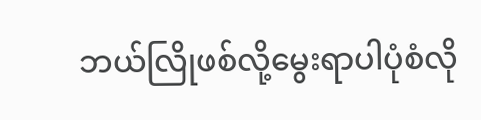ဘယ်လြိုဖစ်လို့မွေးရာပါပုံစံလို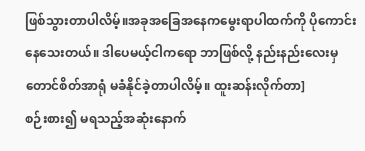ဖြစ်သွားတာပါလိမ့်။အခုအခြေအနေကမွေးရာပါထက်ကို ပိုကောင်းနေသေးတယ်။ ဒါပေမယ့်ငါကရော ဘာဖြစ်လို့ နည်းနည်းလေးမှတောင်စိတ်အာရုံ မခံနိုင်ခဲ့တာပါလိမ့်။ ထူးဆန်းလိုက်တာ]
စဉ်းစား၍ မရသည့်အဆုံးနောက်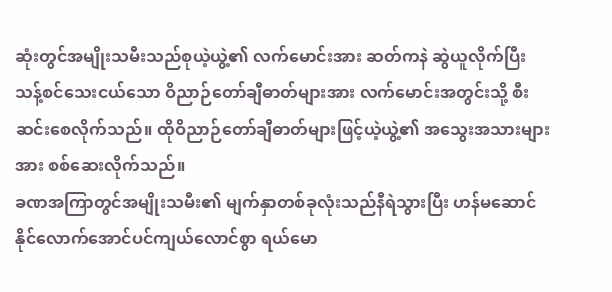ဆုံးတွင်အမျိုးသမီးသည်စုယဲ့ယွဲ့၏ လက်မောင်းအား ဆတ်ကနဲ ဆွဲယူလိုက်ပြီး သန့်စင်သေးငယ်သော ဝိညာဉ်တော်ချီဓာတ်များအား လက်မောင်းအတွင်းသို့ စီးဆင်းစေလိုက်သည်။ ထိုဝိညာဉ်တော်ချီဓာတ်များဖြင့်ယဲ့ယွဲ့၏ အသွေးအသားများအား စစ်ဆေးလိုက်သည်။
ခဏအကြာတွင်အမျိုးသမီး၏ မျက်နှာတစ်ခုလုံးသည်နီရဲသွားပြီး ဟန်မဆောင်နိုင်လောက်အောင်ပင်ကျယ်လောင်စွာ ရယ်မော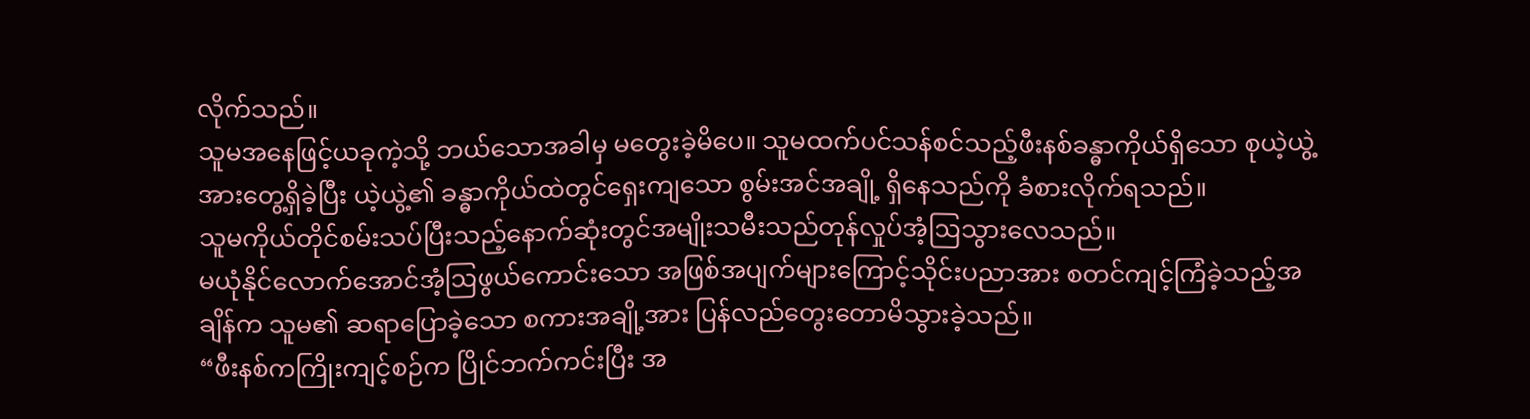လိုက်သည်။
သူမအနေဖြင့်ယခုကဲ့သို့ ဘယ်သောအခါမှ မတွေးခဲ့မိပေ။ သူမထက်ပင်သန်စင်သည့်ဖီးနစ်ခန္ဓာကိုယ်ရှိသော စုယဲ့ယွဲ့အားတွေ့ရှိခဲ့ပြီး ယဲ့ယွဲ့၏ ခန္ဓာကိုယ်ထဲတွင်ရှေးကျသော စွမ်းအင်အချို့ ရှိနေသည်ကို ခံစားလိုက်ရသည်။
သူမကိုယ်တိုင်စမ်းသပ်ပြီးသည့်နောက်ဆုံးတွင်အမျိုးသမီးသည်တုန်လှုပ်အံ့ဩသွားလေသည်။
မယုံနိုင်လောက်အောင်အံ့ဩဖွယ်ကောင်းသော အဖြစ်အပျက်များကြောင့်သိုင်းပညာအား စတင်ကျင့်ကြံခဲ့သည့်အချိန်က သူမ၏ ဆရာပြောခဲ့သော စကားအချို့အား ပြန်လည်တွေးတောမိသွားခဲ့သည်။
“ဖီးနစ်ကကြိုးကျင့်စဉ်က ပြိုင်ဘက်ကင်းပြီး အ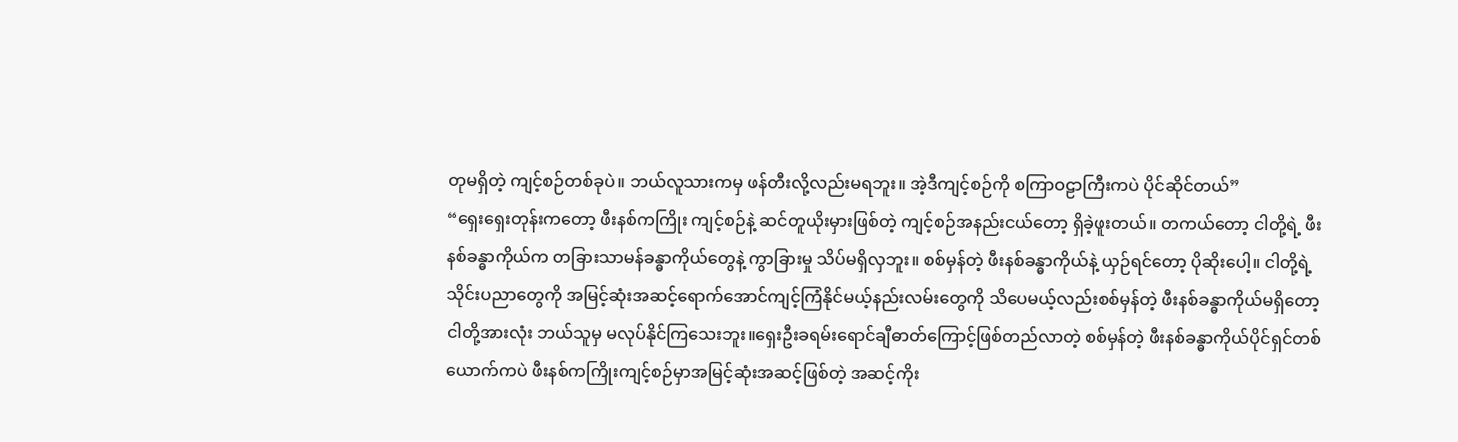တုမရှိတဲ့ ကျင့်စဉ်တစ်ခုပဲ။ ဘယ်လူသားကမှ ဖန်တီးလို့လည်းမရဘူး။ အဲ့ဒီကျင့်စဉ်ကို စကြာဝဠာကြီးကပဲ ပိုင်ဆိုင်တယ်”
“ရှေးရှေးတုန်းကတော့ ဖီးနစ်ကကြိုး ကျင့်စဉ်နဲ့ ဆင်တူယိုးမှားဖြစ်တဲ့ ကျင့်စဉ်အနည်းငယ်တော့ ရှိခဲ့ဖူးတယ်။ တကယ်တော့ ငါတို့ရဲ့ ဖီးနစ်ခန္ဓာကိုယ်က တခြားသာမန်ခန္ဓာကိုယ်တွေနဲ့ ကွာခြားမှု သိပ်မရှိလှဘူး။ စစ်မှန်တဲ့ ဖီးနစ်ခန္ဓာကိုယ်နဲ့ ယှဉ်ရင်တော့ ပိုဆိုးပေါ့။ ငါတို့ရဲ့ သိုင်းပညာတွေကို အမြင့်ဆုံးအဆင့်ရောက်အောင်ကျင့်ကြံနိုင်မယ့်နည်းလမ်းတွေကို သိပေမယ့်လည်းစစ်မှန်တဲ့ ဖီးနစ်ခန္ဓာကိုယ်မရှိတော့ ငါတို့အားလုံး ဘယ်သူမှ မလုပ်နိုင်ကြသေးဘူး။ရှေးဦးခရမ်းရောင်ချီဓာတ်ကြောင့်ဖြစ်တည်လာတဲ့ စစ်မှန်တဲ့ ဖီးနစ်ခန္ဓာကိုယ်ပိုင်ရှင်တစ်ယောက်ကပဲ ဖီးနစ်ကကြိုးကျင့်စဉ်မှာအမြင့်ဆုံးအဆင့်ဖြစ်တဲ့ အဆင့်ကိုး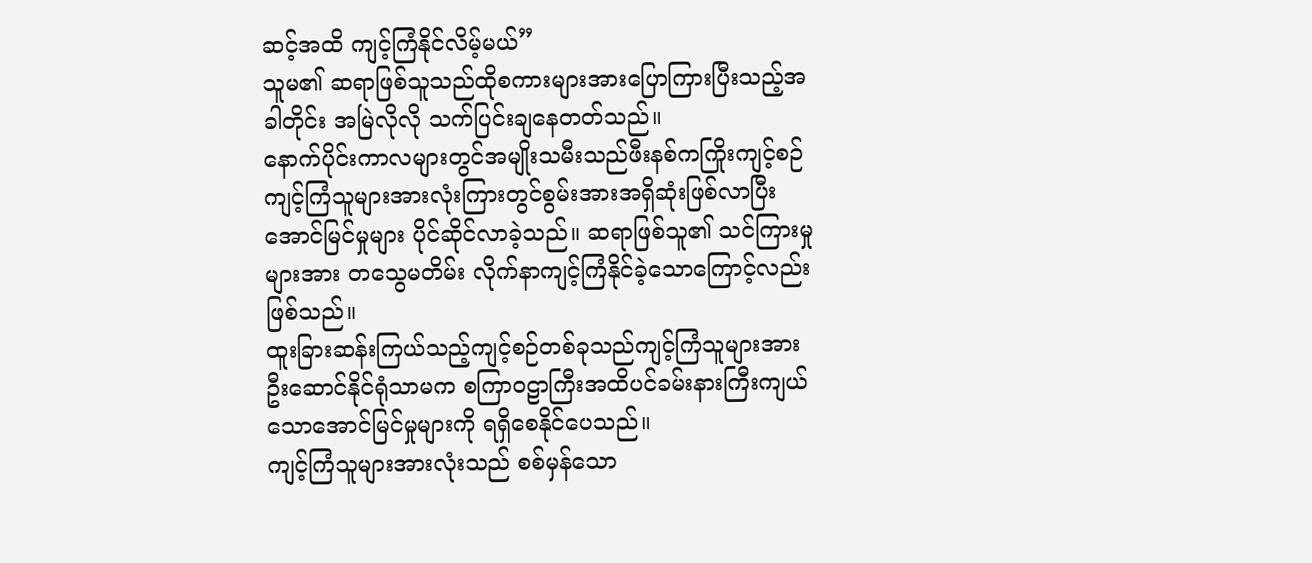ဆင့်အထိ ကျင့်ကြံနိုင်လိမ့်မယ်”
သူမ၏ ဆရာဖြစ်သူသည်ထိုစကားများအားပြောကြားပြီးသည့်အခါတိုင်း အမြဲလိုလို သက်ပြင်းချနေတတ်သည်။
နောက်ပိုင်းကာလများတွင်အမျိုးသမီးသည်ဖီးနစ်ကကြိုးကျင့်စဉ်ကျင့်ကြံသူများအားလုံးကြားတွင်စွမ်းအားအရှိဆုံးဖြစ်လာပြီးအောင်မြင်မှုများ ပိုင်ဆိုင်လာခဲ့သည်။ ဆရာဖြစ်သူ၏ သင်ကြားမှုများအား တသွေမတိမ်း လိုက်နာကျင့်ကြံနိုင်ခဲ့သောကြောင့်လည်း ဖြစ်သည်။
ထူးခြားဆန်းကြယ်သည့်ကျင့်စဉ်တစ်ခုသည်ကျင့်ကြံသူများအား ဦးဆောင်နိုင်ရုံသာမက စကြာဝဠာကြီးအထိပင်ခမ်းနားကြီးကျယ်သောအောင်မြင်မှုများကို ရရှိစေနိုင်ပေသည်။
ကျင့်ကြံသူများအားလုံးသည် စစ်မှန်သော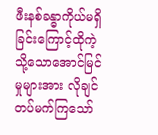ဖီးနစ်ခန္ဓာကိုယ်မရှိခြင်းကြောင့်ထိုကဲ့သို့သောအောင်မြင်မှုများအား လိုချင်တပ်မက်ကြသော်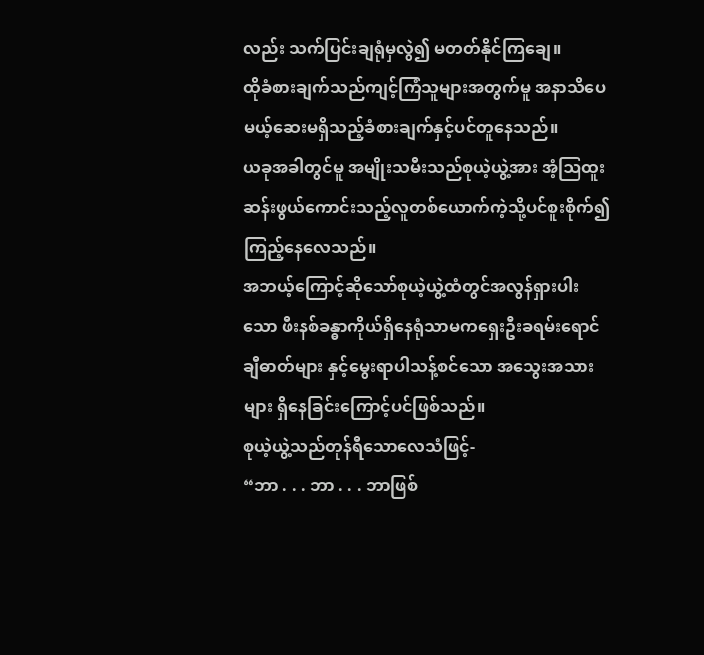လည်း သက်ပြင်းချရုံမှလွဲ၍ မတတ်နိုင်ကြချေ။
ထိုခံစားချက်သည်ကျင့်ကြံသူများအတွက်မူ အနာသိပေမယ့်ဆေးမရှိသည့်ခံစားချက်နှင့်ပင်တူနေသည်။
ယခုအခါတွင်မူ အမျိုးသမီးသည်စုယဲ့ယွဲ့အား အံ့ဩထူးဆန်းဖွယ်ကောင်းသည့်လူတစ်ယောက်ကဲ့သို့ပင်စူးစိုက်၍ ကြည့်နေလေသည်။
အဘယ့်ကြောင့်ဆိုသော်စုယဲ့ယွဲ့ထံတွင်အလွန်ရှားပါးသော ဖီးနစ်ခန္ဓာကိုယ်ရှိနေရုံသာမကရှေးဦးခရမ်းရောင်ချီဓာတ်များ နှင့်မွေးရာပါသန့်စင်သော အသွေးအသားများ ရှိနေခြင်းကြောင့်ပင်ဖြစ်သည်။
စုယဲ့ယွဲ့သည်တုန်ရီသောလေသံဖြင့်-
“ဘာ . . . ဘာ . . . ဘာဖြစ်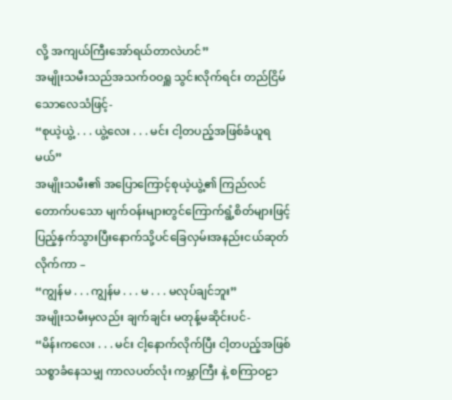လို့ အကျယ်ကြီးအော်ရယ်တာလဲဟင်”
အမျိုးသမီးသည်အသက်ဝဝရှူ သွင်းလိုက်ရင်း တည်ငြိမ်သောလေသံဖြင့်-
“စုယဲ့ယွဲ့ . . . ယွဲ့လေး . . . မင်း ငါ့တပည့်အဖြစ်ခံယူရမယ်”
အမျိုးသမီး၏ အပြောကြောင့်စုယဲ့ယွဲ့၏ ကြည်လင်တောက်ပသော မျက်ဝန်းများတွင်ကြောက်ရွံ့စိတ်များဖြင့်ပြည့်နှက်သွားပြီးနောက်သို့ပင်ခြေလှမ်းအနည်းငယ်ဆုတ်လိုက်ကာ –
“ကျွန်မ . . . ကျွန်မ . . . မ . . . မလုပ်ချင်ဘူး”
အမျိုးသမီးမှလည်း ချက်ချင်း မတုန့်မဆိုင်းပင်-
“မိန်းကလေး . . . မင်း ငါ့နောက်လိုက်ပြီး ငါ့တပည့်အဖြစ်သစ္စာခံနေသမျှ ကာလပတ်လုံး ကမ္ဘာကြီး နဲ့ စကြာဝဠာ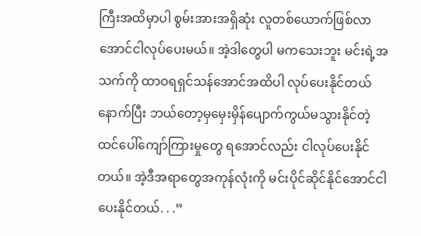ကြီးအထိမှာပါ စွမ်းအားအရှိဆုံး လူတစ်ယောက်ဖြစ်လာအောင်ငါလုပ်ပေးမယ်။ အဲ့ဒါတွေပါ မကသေးဘူး မင်းရဲ့အသက်ကို ထာဝရရှင်သန်အောင်အထိပါ လုပ်ပေးနိုင်တယ်နောက်ပြီး ဘယ်တော့မှမှေးမှိန်ပျောက်ကွယ်မသွားနိုင်တဲ့ ထင်ပေါ်ကျော်ကြားမှုတွေ ရအောင်လည်း ငါလုပ်ပေးနိုင်တယ်။ အဲ့ဒီအရာတွေအကုန်လုံးကို မင်းပိုင်ဆိုင်နိုင်အောင်ငါပေးနိုင်တယ်. . .”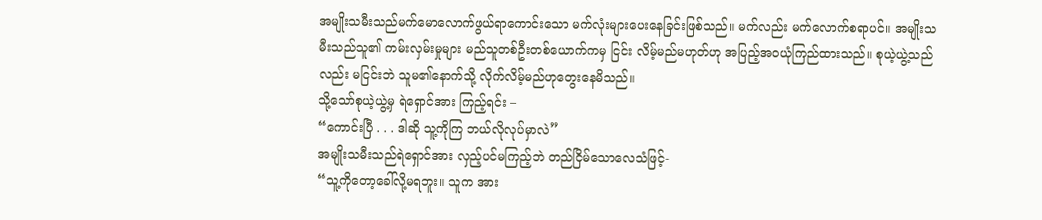အမျိုးသမီးသည်မက်မောလောက်ဖွယ်ရာကောင်းသော မက်လုံးများပေးနေခြင်းဖြစ်သည်။ မက်လည်း မက်လောက်စရာပင်။ အမျိုးသမီးသည်သူ၏ ကမ်းလှမ်းမှုများ မည်သူတစ်ဦးတစ်ယောက်ကမှ ငြင်း လိမ့်မည်မဟုတ်ဟု အပြည့်အဝယုံကြည်ထားသည်။ စုယဲ့ယွဲ့သည်လည်း မငြင်းဘဲ သူမ၏နောက်သို့ လိုက်လိမ့်မည်ဟုတွေးနေမိသည်။
သို့သော်စုယဲ့ယွဲ့မှ ရဲရှောင်အား ကြည့်ရင်း –
“ကောင်းပြီ . . . ဒါဆို သူ့ကိုကြ ဘယ်လိုလုပ်မှာလဲ”
အမျိုးသမီးသည်ရဲရှောင်အား လှည့်ပင်မကြည့်ဘဲ တည်ငြိမ်သောလေသံဖြင့်-
“သူ့ကိုတော့ခေါ်လို့မရဘူး။ သူက အား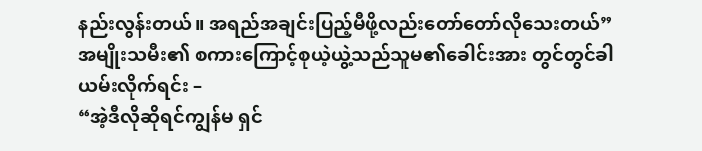နည်းလွန်းတယ်။ အရည်အချင်းပြည့်မီဖို့လည်းတော်တော်လိုသေးတယ်”
အမျိုးသမီး၏ စကားကြောင့်စုယဲ့ယွဲ့သည်သူမ၏ခေါင်းအား တွင်တွင်ခါယမ်းလိုက်ရင်း –
“အဲ့ဒီလိုဆိုရင်ကျွန်မ ရှင်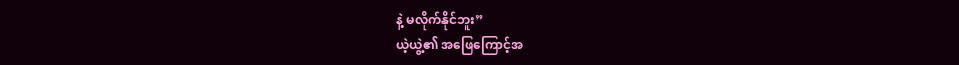နဲ့ မလိုက်နိုင်ဘူး”
ယဲ့ယွဲ့၏ အဖြေကြောင့်အ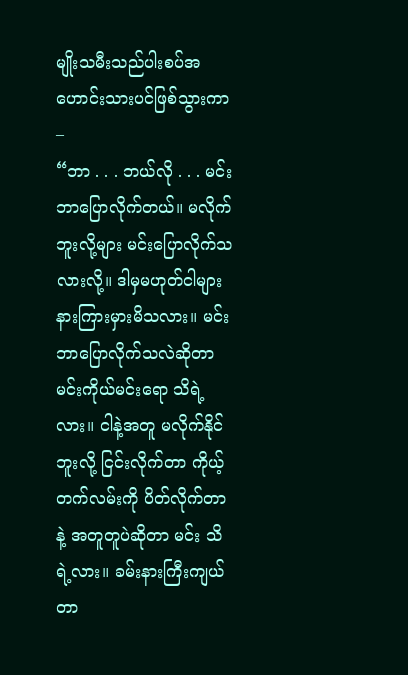မျိုးသမီးသည်ပါးစပ်အဟောင်းသားပင်ဖြစ်သွားကာ –
“ဘာ . . . ဘယ်လို . . . မင်းဘာပြောလိုက်တယ်။ မလိုက်ဘူးလို့များ မင်းပြောလိုက်သလားလို့။ ဒါမှမဟုတ်ငါများ နားကြားမှားမိသလား။ မင်းဘာပြောလိုက်သလဲဆိုတာ မင်းကိုယ်မင်းရော သိရဲ့လား။ ငါနဲ့အတူ မလိုက်နိုင်ဘူးလို့ ငြင်းလိုက်တာ ကိုယ့်တက်လမ်းကို ပိတ်လိုက်တာနဲ့ အတူတူပဲဆိုတာ မင်း သိရဲ့လား။ ခမ်းနားကြီးကျယ်တာ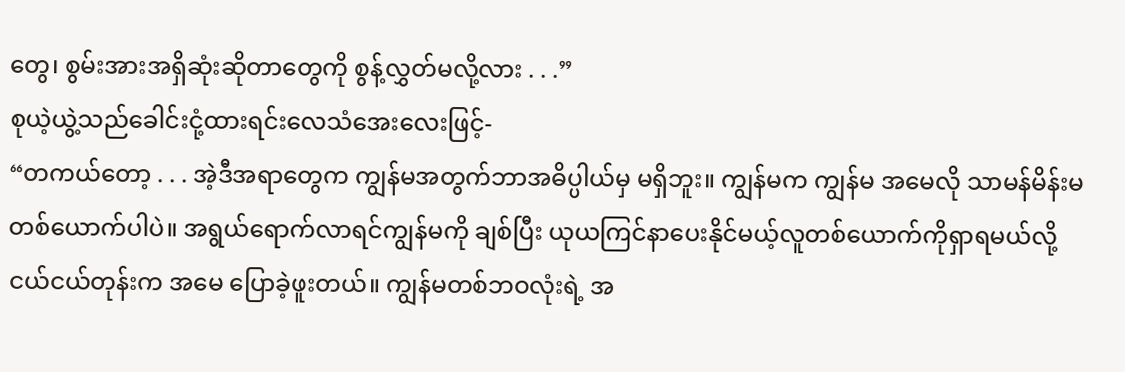တွေ၊ စွမ်းအားအရှိဆုံးဆိုတာတွေကို စွန့်လွှတ်မလို့လား . . .”
စုယဲ့ယွဲ့သည်ခေါင်းငုံ့ထားရင်းလေသံအေးလေးဖြင့်-
“တကယ်တော့ . . . အဲ့ဒီအရာတွေက ကျွန်မအတွက်ဘာအဓိပ္ပါယ်မှ မရှိဘူး။ ကျွန်မက ကျွန်မ အမေလို သာမန်မိန်းမတစ်ယောက်ပါပဲ။ အရွယ်ရောက်လာရင်ကျွန်မကို ချစ်ပြီး ယုယကြင်နာပေးနိုင်မယ့်လူတစ်ယောက်ကိုရှာရမယ်လို့ ငယ်ငယ်တုန်းက အမေ ပြောခဲ့ဖူးတယ်။ ကျွန်မတစ်ဘဝလုံးရဲ့ အ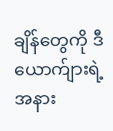ချိန်တွေကို ဒီယောက်ျားရဲ့အနား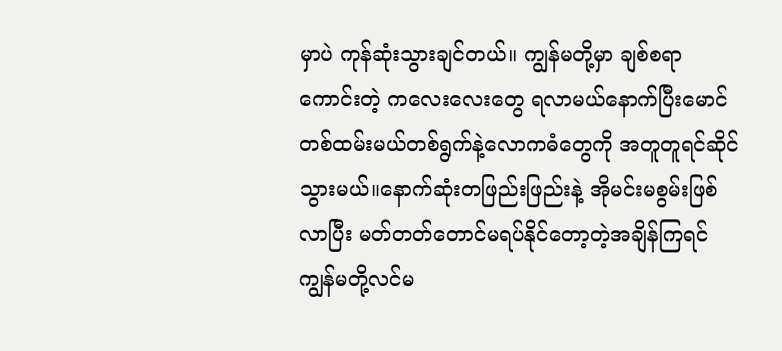မှာပဲ ကုန်ဆုံးသွားချင်တယ်။ ကျွန်မတို့မှာ ချစ်စရာကောင်းတဲ့ ကလေးလေးတွေ ရလာမယ်နောက်ပြီးမောင်တစ်ထမ်းမယ်တစ်ရွက်နဲ့လောကဓံတွေကို အတူတူရင်ဆိုင်သွားမယ်။နောက်ဆုံးတဖြည်းဖြည်းနဲ့ အိုမင်းမစွမ်းဖြစ်လာပြီး မတ်တတ်တောင်မရပ်နိုင်တော့တဲ့အချိန်ကြရင်ကျွန်မတို့လင်မ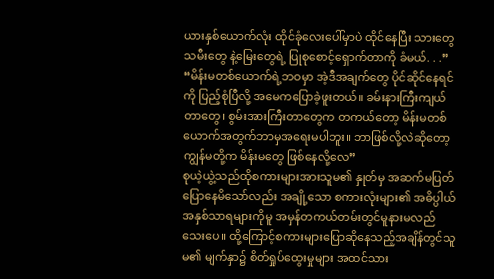ယားနှစ်ယောက်လုံး ထိုင်ခုံလေးပေါ်မှာပဲ ထိုင်နေပြီး သားတွေ သမီးတွေ နဲ့မြေးတွေရဲ့ ပြုစုစောင့်ရှောက်တာကို ခံမယ်. . .”
“မိန်းမတစ်ယောက်ရဲ့ဘဝမှာ အဲ့ဒီအချက်တွေ ပိုင်ဆိုင်နေရင်ကို ပြည့်စုံပြီလို့ အမေကပြောခဲ့ဖူးတယ်။ ခမ်းနားကြီးကျယ်တာတွေ၊ စွမ်းအားကြီးတာတွေက တကယ်တော့ မိန်းမတစ်ယောက်အတွက်ဘာမှအရေးမပါဘူး။ ဘာဖြစ်လို့လဲဆိုတော့ ကျွန်မတို့က မိန်းမတွေ ဖြစ်နေလို့လေ”
စုယဲ့ယွဲ့သည်ထိုစကားများအားသူမ၏ နှုတ်မှ အဆက်မပြတ်ပြောနေမိသော်လည်း အချို့သော စကားလုံးများ၏ အဓိပ္ပါယ်အနှစ်သာရများကိုမူ အမှန်တကယ်တမ်းတွင်မူနားမလည်သေးပေ။ ထို့ကြောင့်စကားများပြောဆိုနေသည့်အချိန်တွင်သူမ၏ မျက်နှာ၌ စိတ်ရှုပ်ထွေးမှုများ အထင်သား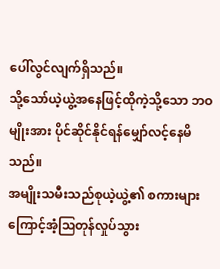ပေါ်လွင်လျက်ရှိသည်။
သို့သော်ယဲ့ယွဲ့အနေဖြင့်ထိုကဲ့သို့သော ဘဝမျိုးအား ပိုင်ဆိုင်နိုင်ရန်မျှော်လင့်နေမိသည်။
အမျိုးသမီးသည်စုယဲ့ယွဲ့၏ စကားများကြောင့်အံ့ဩတုန်လှုပ်သွား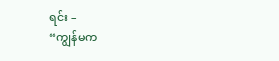ရင်း –
“ကျွန်မက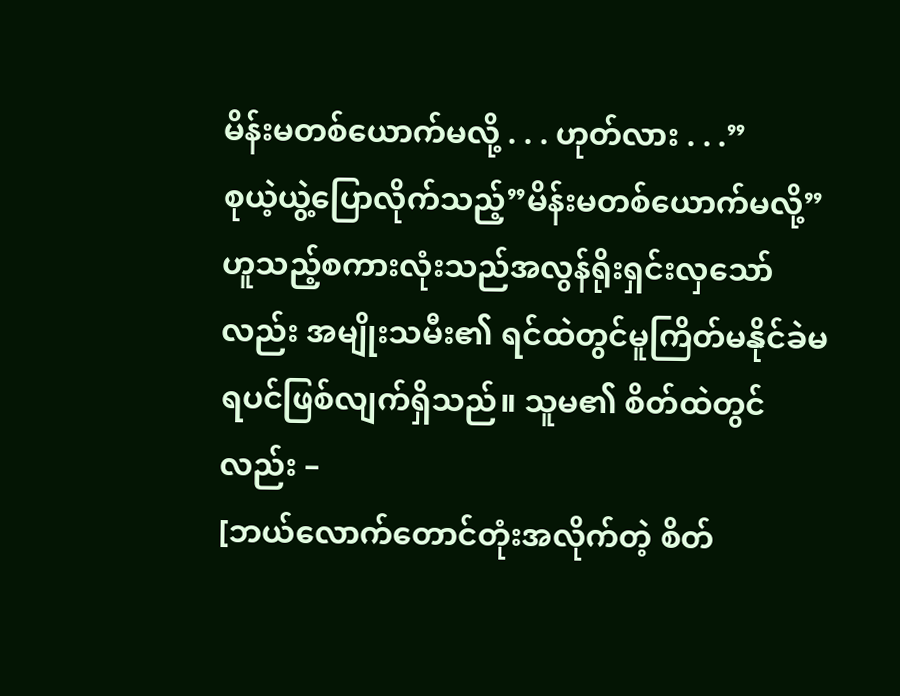မိန်းမတစ်ယောက်မလို့ . . . ဟုတ်လား . . .”
စုယဲ့ယွဲ့ပြောလိုက်သည့်”မိန်းမတစ်ယောက်မလို့” ဟူသည့်စကားလုံးသည်အလွန်ရိုးရှင်းလှသော်လည်း အမျိုးသမီး၏ ရင်ထဲတွင်မူကြိတ်မနိုင်ခဲမရပင်ဖြစ်လျက်ရှိသည်။ သူမ၏ စိတ်ထဲတွင်လည်း –
[ဘယ်လောက်တောင်တုံးအလိုက်တဲ့ စိတ်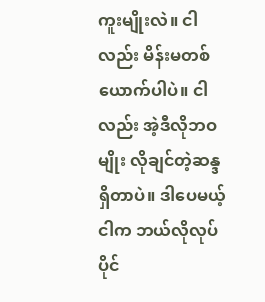ကူးမျိုးလဲ။ ငါလည်း မိန်းမတစ်ယောက်ပါပဲ။ ငါလည်း အဲ့ဒီလိုဘဝမျိုး လိုချင်တဲ့ဆန္ဒရှိတာပဲ။ ဒါပေမယ့်ငါက ဘယ်လိုလုပ်ပိုင်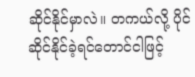ဆိုင်နိုင်မှာလဲ။ တကယ်လို့ ပိုင်ဆိုင်နိုင်ခဲ့ရင်တောင်ငါဖြင့်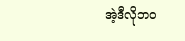အဲ့ဒီလိုဘဝ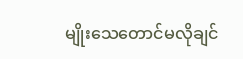မျိုးသေတောင်မလိုချင်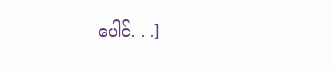ပေါင်. . .]